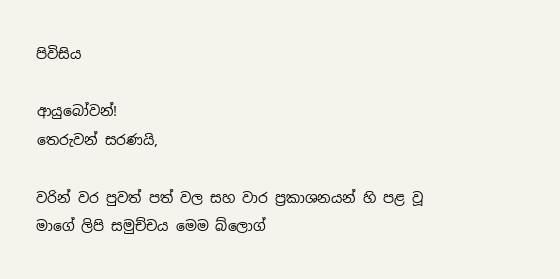පිවිසිය

ආයුබෝවන්!
තෙරුවන් සරණයි,

වරින් වර පුවත් පත් වල සහ වාර ප්‍රකාශනයන් හි පළ වූ මාගේ ලිපි සමුච්චය මෙම බ්ලොග්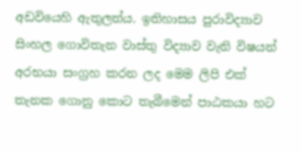අඩවියෙහි ඇතුලත්ය. ඉතිහාසය පුරාවිද්‍යාව සිංහල ගොවිතැන වාස්තු විද්‍යාව වැනි විෂයන් අරභයා සංග්‍රහ කරන ලද මෙම ලිපි එක් තැනක ගොනු කොට තැබීමෙන් පාඨකයා හට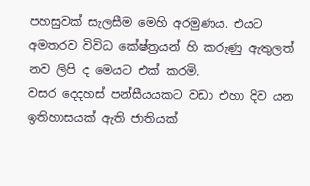පහසුවක් සැලසීම මෙහි අරමුණය. එයට අමතරව විවිධ කේෂ්ත්‍රයන් හි කරුණු ඇතුලත් නව ලිපි ද මෙයට එක් කරමි.
වසර දෙදහස් පන්සීයයකට වඩා එහා දිව යන ඉතිහාසයක් ඇති ජාතියක්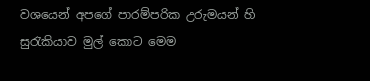වශයෙන් අපගේ පාරම්පරික උරුමයන් හි සුරැකියාව මුල් කොට මෙම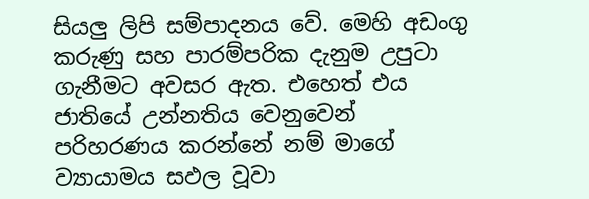සියලු ලිපි සම්පාදනය වේ. මෙහි අඩංගු කරුණු සහ පාරම්පරික දැනුම උපුටා ගැනීමට අවසර ඇත. එහෙත් එය ජාතියේ උන්නතිය වෙනුවෙන් පරිහරණය කරන්නේ නම් මාගේ ව්‍යායාමය සඵල වූවා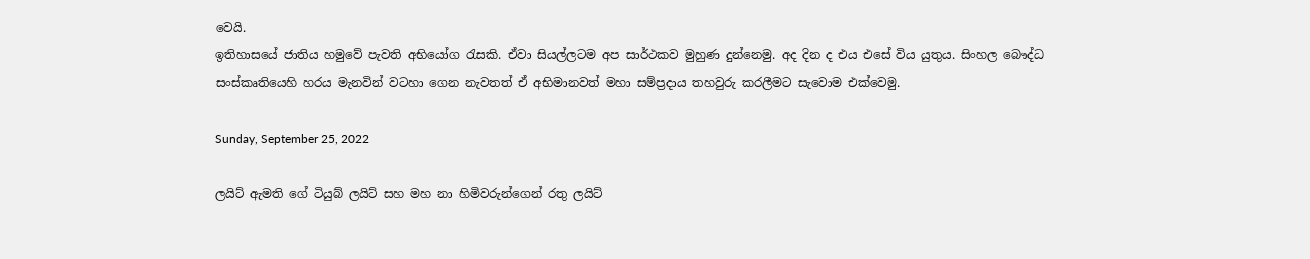වෙයි.
ඉතිහාසයේ ජාතිය හමුවේ පැවති අභියෝග රැසකි. ඒවා සියල්ලටම අප සාර්ථකව මුහුණ දුන්නෙමු. අද දින ද එය එසේ විය යුතුය. සිංහල බෞද්ධ සංස්කෘතියෙහි හරය මැනවින් වටහා ගෙන නැවතත් ඒ අභිමානවත් මහා සම්ප්‍රදාය තහවුරු කරලීමට සැවොම ‍එක්වෙමු.

Sunday, September 25, 2022

ලයිට් ඇමති ගේ ටියුබ් ලයිට් සහ මහ නා හිමිවරුන්ගෙන් රතු ලයිට්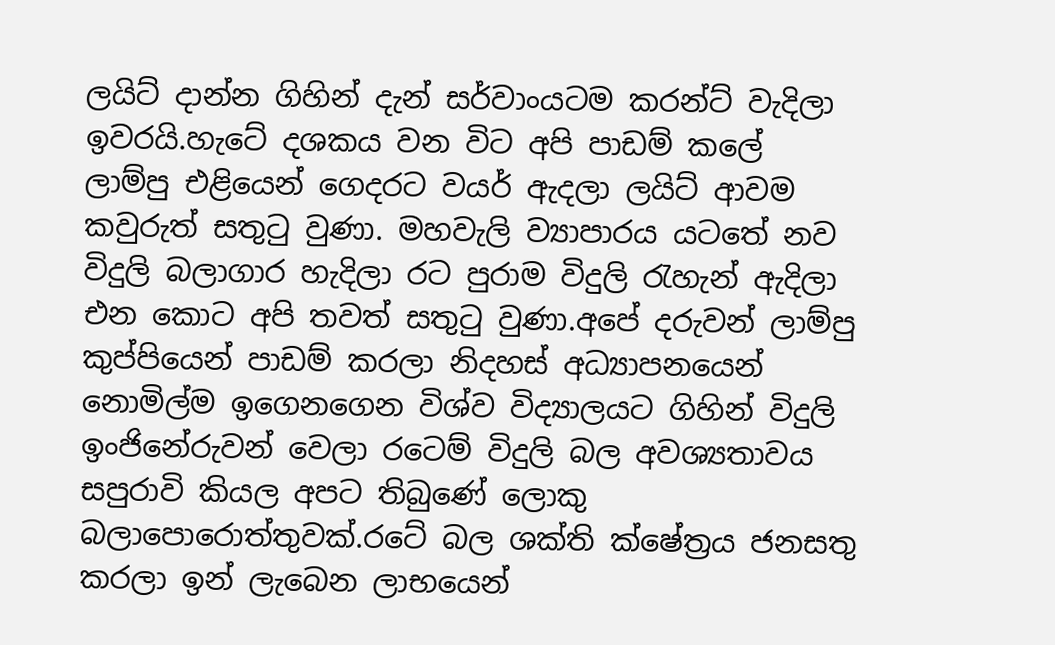ලයිට් දාන්න ගිහින් දැන් සර්වාංයටම කරන්ට් වැදිලා ඉවරයි.හැටේ දශකය වන විට අපි පාඩම් කලේ ලාම්පු එළියෙන් ගෙදරට වයර් ඇදලා ලයිට් ආවම කවුරුත් සතුටු වුණා. මහවැලි ව්‍යාපාරය යටතේ නව විදුලි බලාගාර හැදිලා රට පුරාම විදුලි රැහැන් ඇදිලා එන කොට අපි තවත් සතුටු වුණා.අපේ දරුවන් ලාම්පු කුප්පියෙන් පාඩම් කරලා නිදහස් අධ්‍යාපනයෙන් නොමිල්ම ඉගෙනගෙන විශ්ව විද්‍යාලයට ගිහින් විදුලි ඉංජිනේරුවන් වෙලා රටෙම් විදුලි බල අවශ්‍යතාවය සපුරාවි කියල අපට තිබුණේ ලොකු බලාපොරොත්තුවක්.රටේ බල ශක්ති ක්ෂේත්‍රය ජනසතු කරලා ඉන් ලැබෙන ලාභයෙන්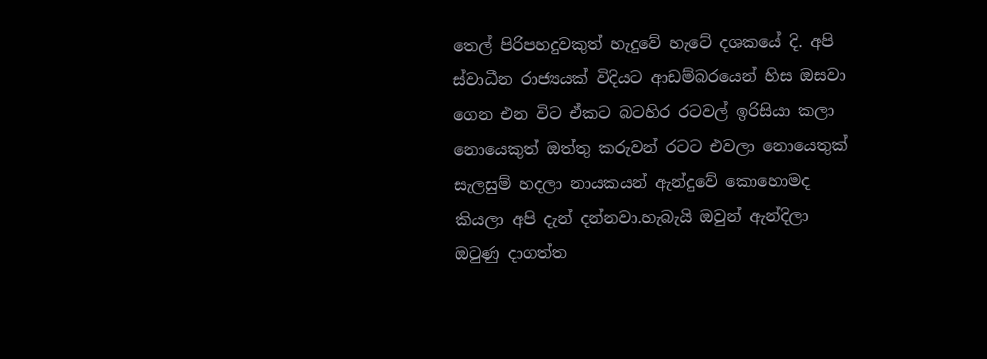තෙල් පිරිපහදුවකුත් හැදුවේ හැටේ දශකයේ දි. අපි ස්වාධීන රාජ්‍යයක් විදියට ආඩම්බරයෙන් හිස ඔසවා ගෙන එන විට ඒකට බටහිර රටවල් ඉරිසියා කලා නොයෙකුත් ඔත්තු කරුවන් රටට එවලා නොයෙතුක් සැලසුම් හදලා නායකයන් ඇන්දුවේ කොහොමද කියලා අපි දැන් දන්නවා.හැබැයි ඔවුන් ඇන්දිලා ඔටුණු දාගත්ත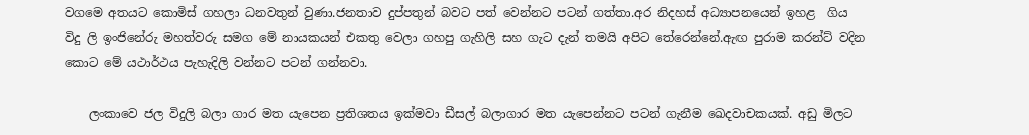වගමෙ අතයට කොමිස් ගහලා ධනවතුන් වුණා.ජනතාව දුප්පතුන් බවට පත් වෙන්නට පටන් ගත්තා.අර නිදහස් අධ්‍යාපනයෙන් ඉහළ  ගිය විදු ලි ඉංජිනේරු මහත්වරු සමග මේ නායකයන් එකතු වෙලා ගහපු ගැහිලි සහ ගැට දැන් තමයි අපිට තේරෙන්නේ.ඇඟ පුරාම කරන්ට් වදින කොට මේ යථාර්ථය පැහැදිලි වන්නට පටන් ගන්නවා.

    ලංකාවෙ ජල විදුලි බලා ගාර මත යැපෙන ප්‍රතිශතය ඉක්මවා ඩීසල් බලාගාර මත යැපෙන්නට පටන් ගැනීම ඛෙදවාචකයක්. අඩු මිලට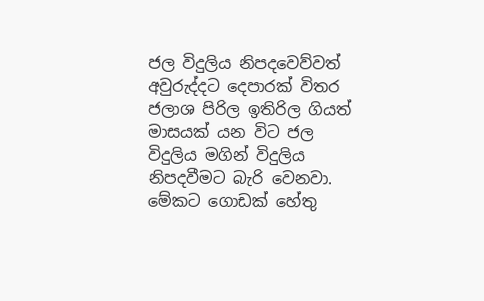ජල විදුලිය නිපදවෙව්වත් අවුරුද්දට දෙපාරක් විතර ජලාශ පිරිල ඉතිරිල ගියත් මාසයක් යන විට ජල විදුලිය මගින් විදුලිය නිපදවීමට බැරි වෙනවා. මේකට ගොඩක් හේතු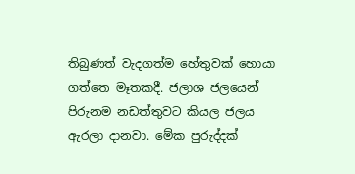තිබුණත් වැදගත්ම හේතුවක් හොයා ගත්තෙ මෑතකදී. ජලාශ ජලයෙන් පිරුනම නඩත්තුවට කියල ජලය ඇරලා දානවා. මේක පුරුද්දක්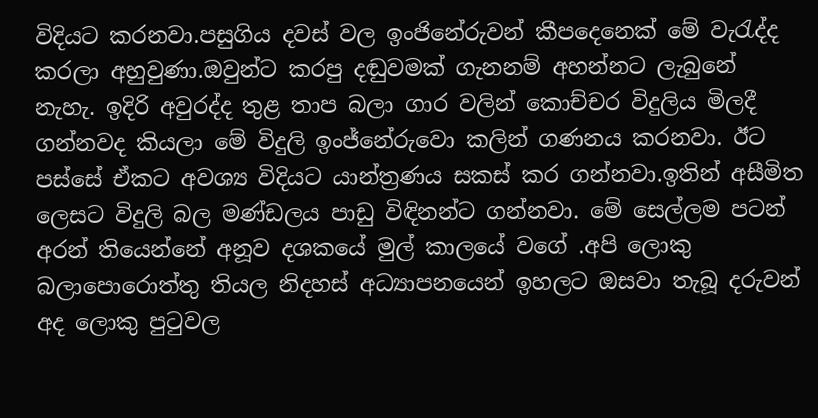විදියට කරනවා.පසුගිය දවස් වල ඉංජිනේරුවන් කීපදෙනෙක් මේ වැරැද්ද කරලා අහුවුණා.ඔවුන්ට කරපු දඬුවමක් ගැනනම් අහන්නට ලැබුනේ නැහැ. ඉදිරි අවුරද්ද තුළ තාප බලා ගාර වලින් කොච්චර විදුලිය මිලදී ගන්නවද කියලා මේ විදුලි ඉංජ්නේරුවො කලින් ගණනය කරනවා. ඊට පස්සේ ඒකට අවශ්‍ය විදියට යාන්ත්‍රණය සකස් කර ගන්නවා.ඉතින් අසීමිත ලෙසට විදුලි බල මණ්ඩලය පාඩු විඳිනන්ට ගන්නවා. මේ සෙල්ලම පටන් අරන් තියෙන්නේ අනූව දශකයේ මුල් කාලයේ වගේ .අපි ලොකු බලාපොරොත්තු තියල නිදහස් අධ්‍යාපනයෙන් ඉහලට ඔසවා තැබූ දරුවන් අද ලොකු පුටුවල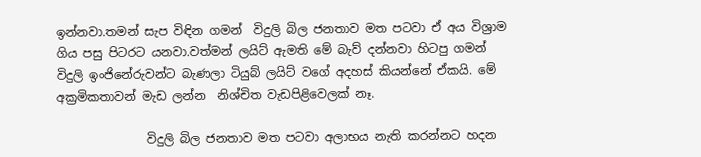ඉන්නවා.තමන් සැප විඳින ගමන්  විදුලි බිල ජනතාව මත පටවා ඒ අය විශ්‍රාම ගිය පසු පිටරට යනවා.වත්මන් ලයිට් ඇමති මේ බැව් දන්නවා හිටපු ගමන් විදුලි ඉංජිනේරුවන්ට බැණලා ටියුබ් ලයිට් වගේ අදහස් කියන්නේ ඒකයි. මේ අක්‍රමිකතාවන් මැඩ ලන්න  නිශ්චිත වැඩපිළිවෙලක් නෑ.

               විදුලි බිල ජනතාව මත පටවා අලාභය නැති කරන්නට හදන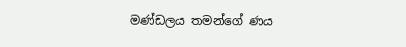මණ්ඩලය තමන්ගේ ණය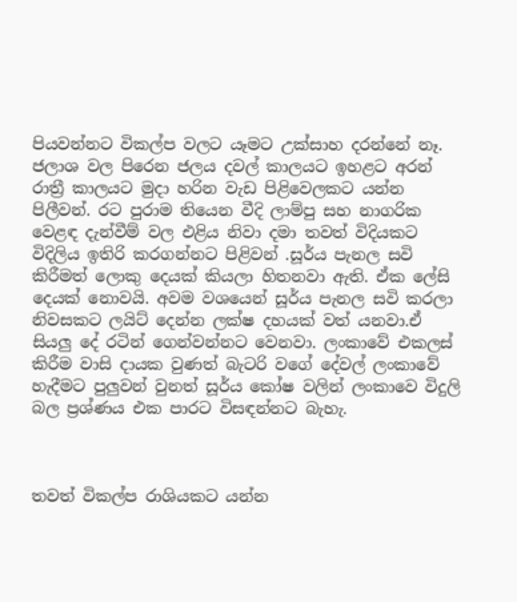පියවන්නට විකල්ප වලට යෑමට උක්සාහ දරන්නේ නෑ. ජලාශ වල පිරෙන ජලය දවල් කාලයට ඉහළට අරන් රාත්‍රී කාලයට මුදා හරින වැඩ පිළිවෙලකට යන්න පිලීවන්. රට පුරාම තියෙන වීදි ලාම්පු සහ නාගරික වෙළඳ දැන්වීම් වල එළිය නිවා දමා තවත් විදියකට විදිලිය ඉතිරි කරගන්නට පිළිවන් .සූර්ය පැනල සවි කිරීමත් ලොකු දෙයක් කියලා හිතනවා ඇති. ඒක ලේසි දෙයක් නොවයි. අවම වශයෙන් සූර්ය පැනල සවි කරලා  නිවසකට ලයිට් දෙන්න ලක්ෂ දහයක් වත් යනවා.ඒ සියලු දේ රටින් ගෙන්වන්නට වෙනවා. ලංකාවේ එකලස් කිරීම වාසි දායක වුණත් බැටරි වගේ දේවල් ලංකාවේ හැදීමට පුලුවන් වුනත් සූර්ය කෝෂ වලින් ලංකාවෙ විදුලි බල ප්‍රශ්ණය එක පාරට විසඳන්නට බැහැ.



තවත් විකල්ප රාශියකට යන්න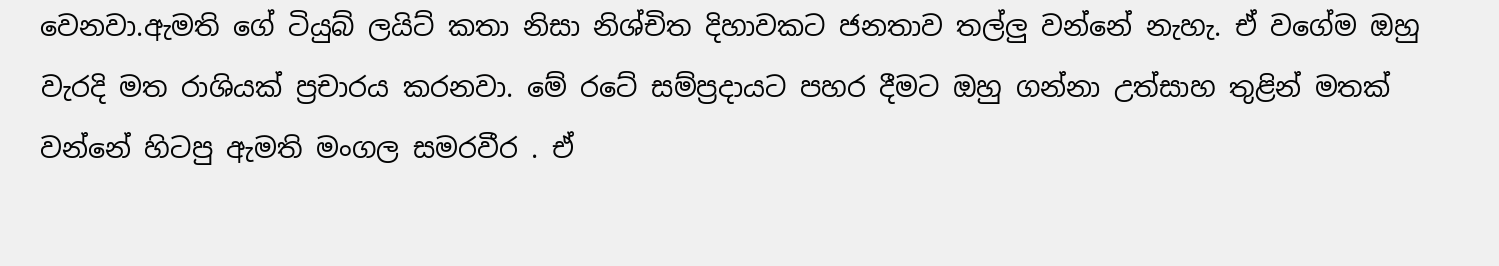වෙනවා.ඇමති ගේ ටියුබ් ලයිට් කතා නිසා නිශ්චිත දිහාවකට ජනතාව තල්ලු වන්නේ නැහැ. ඒ වගේම ඔහු වැරදි මත රාශියක් ප්‍රචාරය කරනවා. මේ රටේ සම්ප්‍රදායට පහර දීමට ඔහු ගන්නා උත්සාහ තුළින් මතක් වන්නේ හිටපු ඇමති මංගල සමරවීර . ඒ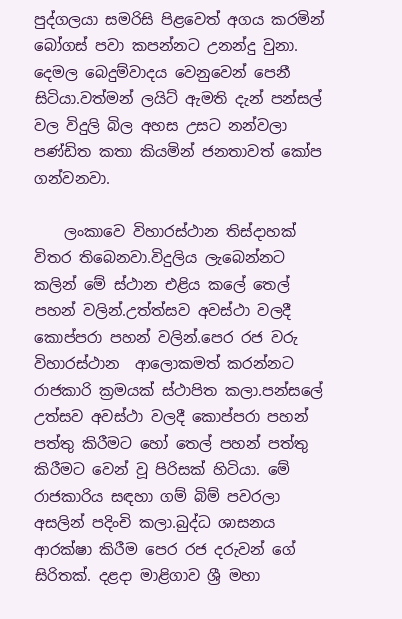පුද්ගලයා සමරිසි පිළවෙත් අගය කරමින් බෝගස් පවා කපන්නට උනන්දු වුනා. දෙමල බෙදුම්වාදය වෙනුවෙන් පෙනී සිටියා.වත්මන් ලයිට් ඇමති දැන් පන්සල් වල විදුලි බිල අහස උසට නන්වලා පණ්ඩිත කතා කියමින් ජනතාවත් කෝප ගන්වනවා.

    ලංකාවෙ විහාරස්ථාන තිස්දාහක් විතර තිබෙනවා.විදුලිය ලැබෙන්නට කලින් මේ ස්ථාන එළිය කලේ තෙල් පහන් වලින්.උත්ත්සව අවස්ථා වලදී කොප්පරා පහන් වලින්.පෙර රජ වරු විහාරස්ථාන  ආලොකමත් කරන්නට රාජකාරි ක්‍රමයක් ස්ථාපිත කලා.පන්සලේ උත්සව අවස්ථා වලදී කොප්පරා පහන් පත්තු කිරීමට හෝ තෙල් පහන් පත්තු කිරීමට වෙන් වූ පිරිසක් හිටියා. මේ රාජකාරිය සඳහා ගම් බිම් පවරලා අසලින් පදිංචි කලා.බුද්ධ ශාසනය ආරක්ෂා කිරීම පෙර රජ දරුවන් ගේ සිරිතක්. දළදා මාළිගාව ශ්‍රී මහා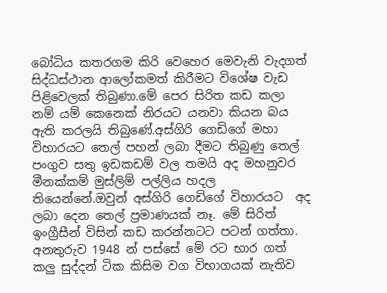බෝධිය කතරගම කිරි වෙහෙර මෙවැනි වැදගත් සිද්ධස්ථාන ආලෝකමත් කිරීමට විශේෂ වැඩ පිළිවෙලක් තිබුණා.මේ පෙර සිරිත කඩ කලා නම් යම් කෙනෙක් නිරයට යනවා කියන බය ඇති කරලයි තිබුණේ.අස්ගිරි ගෙඩිගේ මහා විහාරයට තෙල් පහන් ලබා දීමට තිබුණු තෙල් පංගුව සතු ඉඩකඩම් වල තමයි අද මහනුවර මීනක්කම් මුස්ලිම් පල්ලිය හදල තියෙන්නේ.ඔවුන් අස්ගිරි ගෙඩිගේ විහාරයට  අද ලබා දෙන තෙල් ප්‍රමාණයක් නෑ. මේ සිරිත් ඉංග්‍රීසීන් විසින් කඩ කරන්නටට පටන් ගත්තා. අනතුරුව 1948 න් පස්සේ මේ රට භාර ගත් කලු සුද්දන් ටික කිසිම වග විභාගයක් නැතිව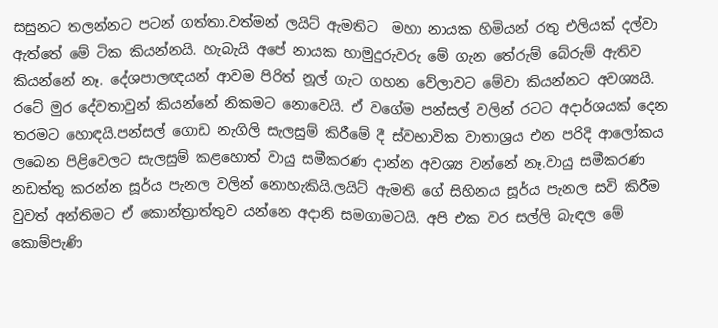සසුනට තලන්නට පටන් ගත්තා.වත්මන් ලයිට් ඇමතිට  මහා නායක හිමියන් රතු එලියක් දල්වා ඇත්තේ මේ ටික කියන්නයි. හැබැයි අපේ නායක හාමුදුරුවරු මේ ගැන තේරුම් බේරුම් ඇතිව කියන්නේ නෑ. දේශපාලඥයන් ආවම පිරිත් නූල් ගැට ගහන වේලාවට මේවා කියන්නට අවශ්‍යයි. රටේ මුර දේවතාවුන් කියන්නේ නිකමට නොවෙයි. ඒ වගේම පන්සල් වලින් රටට අදාර්ශයක් දෙන තරමට හොඳයි.පන්සල් ගොඩ නැගිලි සැලසුම් කිරීමේ දී ස්වභාවික වාතාශ්‍රය එන පරිදි ආලෝකය ලබෙන පිළිවෙලට සැලසුම් කළහොත් වායු සමීකරණ දාන්න අවශ්‍ය වන්නේ නෑ.වායු සමීකරණ නඩත්තු කරන්න සූර්ය පැනල වලින් නොහැකියි.ලයිට් ඇමති ගේ සිහිනය සූර්ය පැනල සවි කිරීම වුවත් අන්තිමට ඒ කොන්ත්‍රාත්තුව යන්නෙ අදානි සමගාමටයි. අපි එක වර සල්ලි බැඳල මේ කොම්පැණි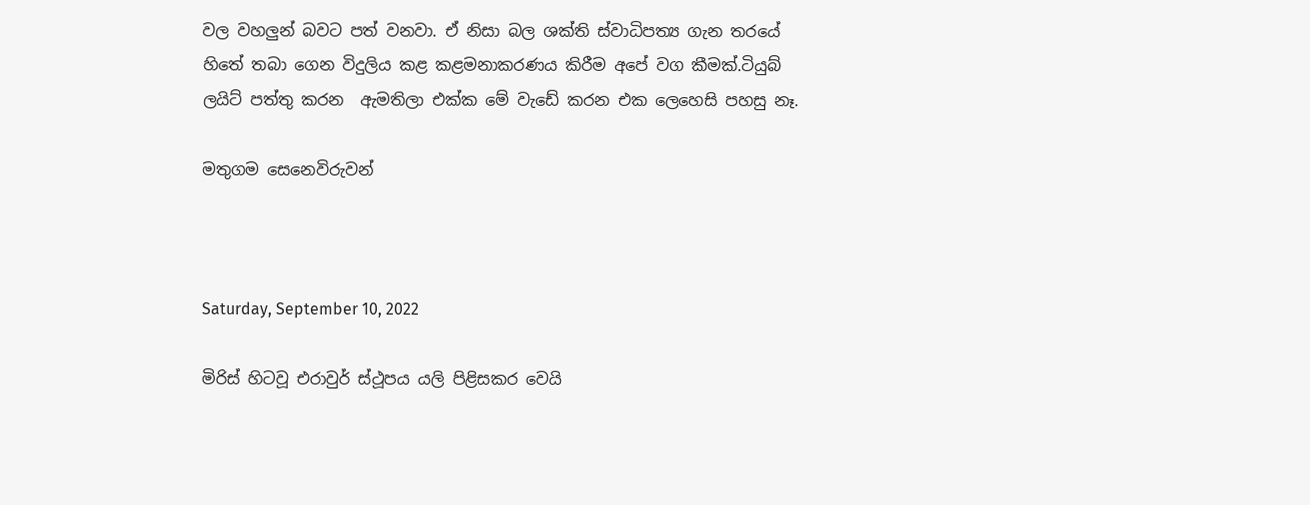වල වහලුන් බවට පත් වනවා. ඒ නිසා බල ශක්ති ස්වාධිපත්‍ය ගැන තරයේ හිතේ තබා ගෙන විදුලිය කළ කළමනාකරණය කිරීම අපේ වග කීමක්.ටියුබ් ලයිට් පත්තු කරන  ඇමතිලා එක්ක මේ වැඩේ කරන එක ලෙහෙසි පහසු නෑ.

මතුගම සෙනෙවිරුවන්



Saturday, September 10, 2022

මිරිස් හිටවූ එරාවුර් ස්ථූපය යලි පිළිසකර වෙයි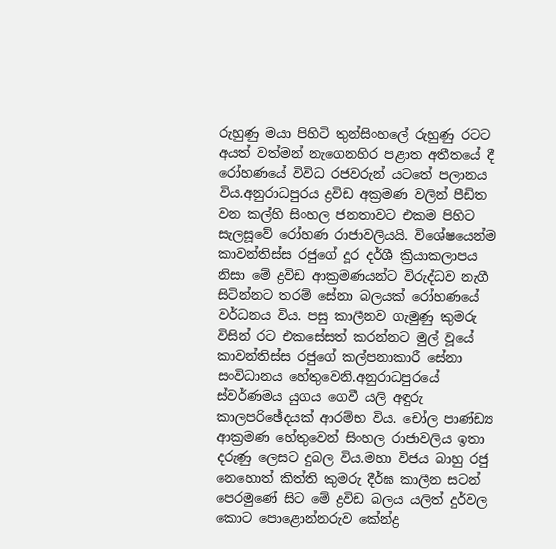රුහුණු මයා පිහිටි තුන්සිංහලේ රුහුණු රටට අයත් වත්මන් නැගෙනහිර පළාත අතීතයේ දී රෝහණයේ විවිධ රජවරුන් යටතේ පලානය විය.අනුරාධපුරය ද්‍රවිඩ අක්‍රමණ වලින් පීඩිත වන කල්හි සිංහල ජනතාවට එකම පිහිට සැලසූවේ රෝහණ රාජාවලියයි. විශේෂයෙන්ම කාවන්තිස්ස රජුගේ දූර දර්ශී ක්‍රියාකලාපය නිසා මේ ද්‍රවිඩ ආක්‍රමණයන්ට විරුද්ධව නැගී සිටින්නට තරම් සේනා බලයක් රෝහණයේ වර්ධනය විය. පසු කාලීනව ගැමුණු කුමරු විසින් රට එකසේසත් කරන්නට මුල් වූයේ කාවන්තිස්ස රජුගේ කල්පනාකාරී සේනා සංවිධානය හේතුවෙනි.අනුරාධපුරයේ ස්වර්ණමය යුගය ගෙවී යලි අඳුරු කාලපරිඡේදයක් ආරම්භ විය. චෝල පාණ්ඩ්‍ය  ආක්‍රමණ හේතුවෙන් සිංහල රාජාවලිය ඉතා දරුණු ලෙසට දුබල විය.මහා විජය බාහු රජු නෙහොත් කිත්ති කුමරු දීර්ඝ කාලීන සටන් පෙරමුණේ සිට මේ ද්‍රවිඩ බලය යලිත් දුර්වල කොට පො‌ළොන්නරුව කේන්ද්‍ර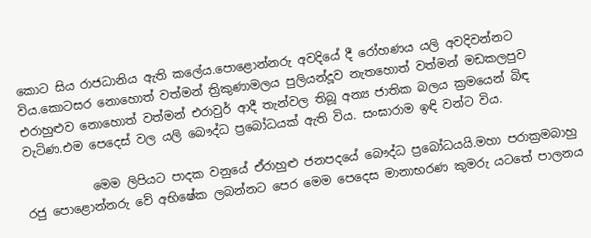කොට සිය රාජධානිය ඇති කලේය.පොළොන්නරු අවදියේ දී රෝහණය යලි අවදිවන්නට විය.කොටසර නොහොත් වත්මන් ත්‍රිකුණාමලය පුලියන්දූව නැතහොත් වත්මන් මඩකලපුව එරාහුළුව නොහොත් වත්මන් එරාවුර් ආදී තැන්වල තිබූ අන්‍ය ජාතික බලය ක්‍රමයෙන් බිඳ වැටිණ.එම පෙදෙස් වල යලි බෞද්ධ ප්‍රබෝධයක් ඇති විය. සංඝාරාම ඉඳි වන්ට විය.

           මෙම ලිපියට පාදක වනුයේ ඒරාහුළු ජනපදයේ බෞද්ධ ප්‍රබෝධයයි.මහා පරාක්‍රමබාහු රජු පොළොන්නරු වේ අභිෂේක ලබන්නට පෙර මෙම පෙදෙස මානාභරණ කුමරු යටතේ පාලනය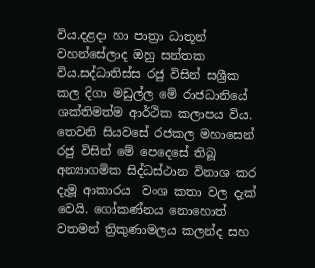විය.දළදා හා පාත්‍රා ධාතූන් වහන්සේලාද ඔහු සන්තක විය.සද්ධාතිස්ස රජු විසින් සශ්‍රීක කල දිගා මඩුල්ල මේ රාජධානියේ ශක්තිමත්ම ආර්ථික කලාපය විය. තෙවනි සියවසේ රජකල මහාසෙන් රජු විසින් මේ පෙදෙසේ තිබූ අන්‍යාගමික සිද්ධස්ථාන විනාශ කර දැමූ ආකාරය  වංශ කතා වල දැක් වෙයි. ගෝකණ්නය නොහොත් වතමන් ත්‍රිකුණාමලය කලන්ද සහ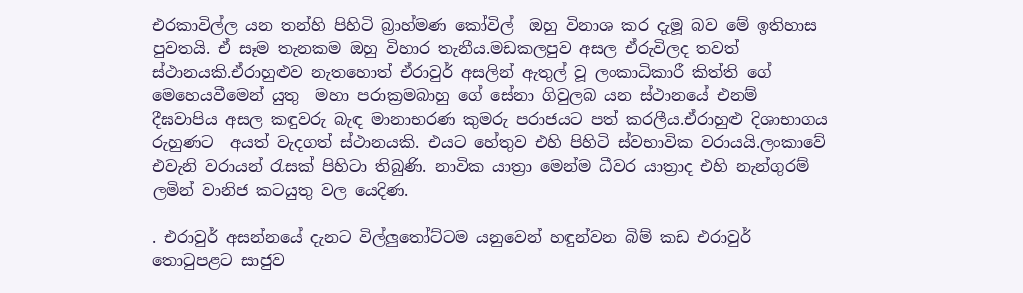එරකාවිල්ල යන තන්හි පිහිටි බ්‍රාහ්මණ කෝවිල්  ඔහු විනාශ කර දැමූ බව මේ ඉතිහාස පුවතයි. ඒ සෑම තැනකම ඔහු විහාර තැනීය.මඩකලපුව අසල ඒරුවිලද තවත් ස්ථානයකි.ඒරාහුළුව නැතහොත් ඒරාවුර් අසලින් ඇතුල් වූ ලංකාධිකාරී කිත්ති ගේ මෙහෙයවීමෙන් යුතු  මහා පරාක්‍රමබාහු ගේ සේනා ගිවුලබ යන ස්ථානයේ එනම් දීඝවාපිය අසල කඳුවරු බැඳ මානාභරණ කුමරු පරාජයට පත් කරලීය.ඒරාහුළු දිශාභාගය රුහුණට  අයත් වැදගත් ස්ථානයකි. එයට හේතුව එහි පිහිටි ස්වභාවික වරායයි.ලංකාවේ එවැනි වරායන් රැසක් පිහිටා තිබුණි. නාවික යාත්‍රා මෙන්ම ධීවර යාත්‍රාද එහි නැන්ගුරම් ලමින් වානිජ කටයුතු වල යෙදිණ.

. එරාවුර් අසන්නයේ දැනට විල්ලුතෝට්ටම යනුවෙන් හඳුන්වන බිම් කඩ එරාවුර් තොටුපළට සාජුව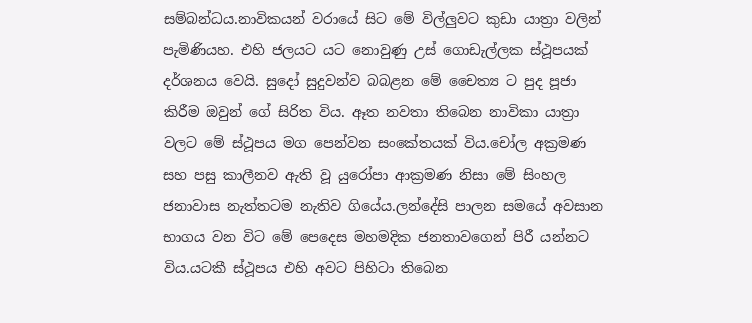සම්බන්ධය.නාවිකයන් වරායේ සිට මේ විල්ලුවට කුඩා යාත්‍රා වලින් පැමිණියහ. එහි ජලයට යට නොවුණු උස් ගොඩැල්ලක ස්ථූපයක් දර්ශනය වෙයි. සුදෝ සුදුවන්ව බබළන මේ චෛත්‍ය ට පුද පූජා කිරීම ඔවුන් ගේ සිරිත විය. ඈත නවතා තිබෙන නාවිකා යාත්‍රා වලට මේ ස්ථූපය මග පෙන්වන සංකේතයක් විය.චෝල අක්‍රමණ සහ පසු කාලීනව ඇති වූ යුරෝපා ආක්‍රමණ නිසා මේ සිංහල ජනාවාස නැත්තටම නැතිව ගියේය.ලන්දේසි පාලන සමයේ අවසාන භාගය වන විට මේ පෙදෙස මහමදික ජනතාවගෙන් පිරී යන්නට විය.යටකී ස්ථූපය එහි අවට පිහිටා තිබෙන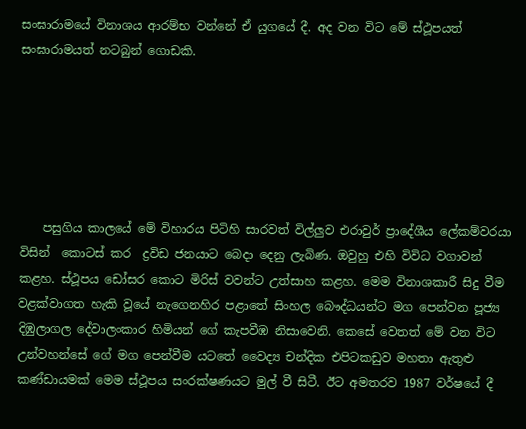සංඝාරාමයේ විනාශය ආරම්භ වන්නේ ඒ යුගයේ දී. අද වන විට මේ ස්ථූපයත් සංඝාරාමයත් නටබුන් ‌ගොඩකි.






    පසුගිය කාලයේ මේ විහාරය පිටිහි සාරවත් විල්ලුව එරාවුර් ප්‍රාදේශීය ලේකම්වරයා විසින්  කොටස් කර  ද්‍රවිඩ ජනයාට බෙදා දෙනු ලැබිණ. ඔවුහු එහි විවිධ වගාවන් කළහ. ස්ථූපය ඩෝසර කොට මිරිස් වවන්ට උත්සාහ කළහ. මෙම විනාශකාරී සිදු වීම වළක්වාගත හැකි වූයේ නැගෙනහිර පළාතේ සිංහල බෞද්ධයන්ට මග පෙන්වන පූජ්‍ය  දිඹුලාගල දේවාලංකාර හිමියන් ගේ කැපවීඹ නිසාවෙනි. කෙසේ වෙතත් මේ වන විට උන්වහන්සේ ගේ මග පෙන්වීම යටතේ වෛද්‍ය චන්දික එපිටකඩුව මහතා ඇතුළු කණ්ඩායමක් මෙම ස්ථූපය සංරක්ෂණයට මුල් වී සිටී. ඊට අමතරව 1987 වර්ෂයේ දී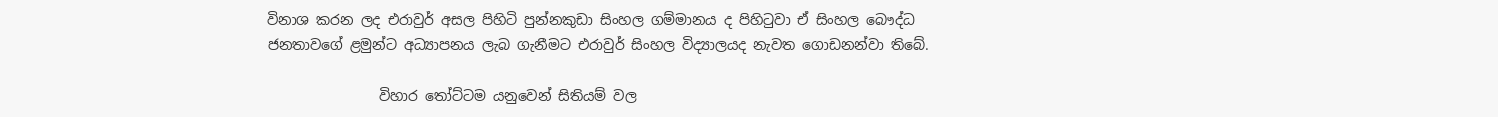විනාශ කරන ලද එරාවුර් අසල පිහිටි පුන්නකුඩා සිංහල ගම්මානය ද පිහිටුවා ඒ සිංහල බෞද්ධ ජනතාවගේ ළමුන්ට අධ්‍යාපනය ලැබ ගැනීමට එරාවුර් සිංහල විද්‍යාලයද නැවත ගොඩනන්වා තිබේ.

                විහාර තෝට්ටම යනුවෙන් සිතියම් වල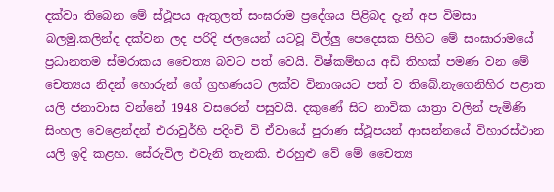දක්වා තිබෙන මේ ස්ථූපය ඇතුලත් සංඝරාම ප්‍රදේශය පිළිබද දැන් අප විමසා බලමු.කලින්ද දක්වන ලද පරිදි ජලයෙන් යටවූ විල්ලු පෙදෙසක පිහිට මේ සංඝාරාමයේ ප්‍රධානතම ස්මරාකය චෛත්‍ය බවට පත් වෙයි. විෂ්කම්භය අඩි තිහක් පමණ වන මේ චෙත්‍යය නිදන් හොරුන් ගේ ග්‍රහණයට ලක්ව විනාශයට පත් ව තිබේ.නැගෙනිහිර පළාත යලි ජනාවාස වන්නේ 1948 වසරෙන් පසුවයි. දකුණේ සිට නාවික යාත්‍රා වලින් පැමිණි සිංහල වෙළෙන්දන් එරාවුර්හි පදිංචි වි ඒවායේ පුරාණ ස්ථූපයන් ආසන්නයේ විහාරස්ථාන යලි ඉදි කළහ. සේරුවිල එවැනි තැනකි. එරහුළු වේ මේ චෛත්‍ය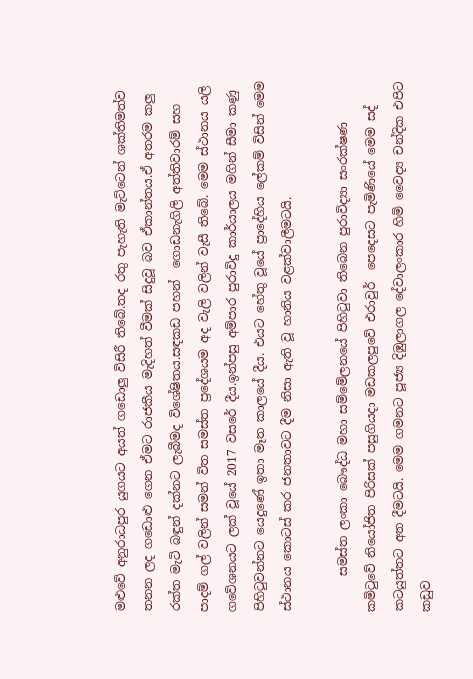මළුවේ අනුරාධපුර යුගයට අයත් ගඩොලු විසිරී තිබේ.තද රතු පැහැති මැට්ටෙන් ශක්තිමත්ව තනන ලද ගඩොළු ගෙන ඒමට රාජකීය මැදිහත් වීමක් සිදුවූ බව ඒකාන්තය.ඒ අතරම කලු රක්ත මැටි බඳුන් දක්නට ලැබීමද විශේෂිතය.සඳකඩ පහන්  ‌ගොඩනැගිලි අත්තිවාරම් සහ පාදම් ගල් වලින් සමන් විත සමස්ත ප්‍රදේශයම අද වැලි වලින් වැසී තිබේ. මෙම ස්ථානය යලි ගවේශනයට ලක් වූයේ 2017 වසරේ දීය.ඉන්පසු අම්පාර පුරාවිදු කාර්යාලය මගින් සීමා කණු පිහිටුවන්නට යෙදුණේ ඉතා මෑත කාලයේ දීය. එයට හේතු වූයේ ප්‍රාදේහිය ලේකම් විසින් මෙම ස්ථානය කොටස් කර ජනතාවට දීම නිසා ඇති වූ හානිය වළක්වාලීමටයි.

      සමස්ත ලංකා බෞද්ධ මහා සම්මේලනයේ පිහිටුවා තිබෙන පුරාවිද්‍යා සංරක්ෂණ කමිටුවේ නියෝජිත පිරිසක් පසුගියදා මඩකලපුවේ එරාවුර්  පෙදෙසට පැමිණියේ මෙම සද් කටයුත්තට අත දීමටයි. මෙම ගමනට පූජ්‍ය දිඹුලාගල දේවාලංකාර හිමි වෛද්‍ය චන්දික එපිට කඩුව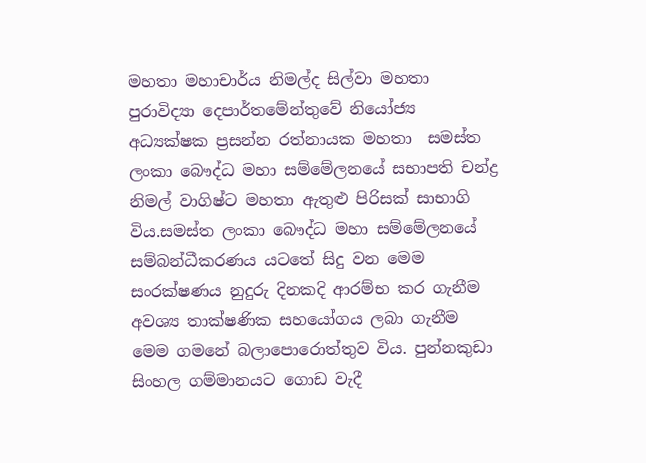මහතා මහාචාර්ය නිමල්ද සිල්වා මහතා පුරාවිද්‍යා දෙපාර්තමේන්තුවේ නියෝජ්‍ය  අධ්‍යක්ෂක ප්‍රසන්න රත්නායක මහතා  සමස්ත ලංකා බෞද්ධ මහා සම්මේලනයේ සභාපති චන්ද්‍ර නිමල් වාගිෂ්ට මහතා ඇතුළු පිරිසක් සාභාගි විය.සමස්ත ලංකා බෞද්ධ මහා සම්මේලනයේ සම්බන්ධීකරණය යටතේ සිදු වන මෙම සංරක්ෂණය නුදුරු දිනකදි ආරම්භ කර ගැනීම අවශ්‍ය තාක්ෂණික සහයෝගය ලබා ගැනීම මෙම ගමනේ බලාපොරොත්තුව විය. පුන්නකුඩා සිංහල ගම්මානයට ගොඩ වැදී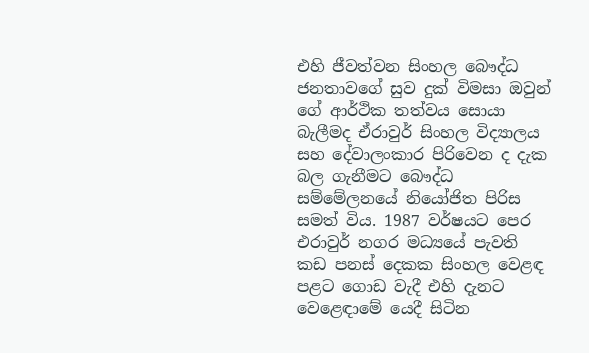එහි ජීවත්වන සිංහල බෞද්ධ ජනතාවගේ සුව දුක් විමසා ඔවුන් ගේ ආර්ථික තත්වය සොයා බැලීමද ඒරාවුර් සිංහල විද්‍යාලය සහ දේවාලංකාර පිරිවෙන ද දැක බල ගැනීමට බෞද්ධ සම්මේලනයේ නියෝජිත පිරිස  සමත් විය. 1987 වර්ෂයට පෙර එරාවුර් නගර මධ්‍යයේ පැවති කඩ පනස් දෙකක සිංහල වෙළඳ පළට ගොඩ වැදී එහි දැනට වෙළෙඳාමේ යෙදී සිටින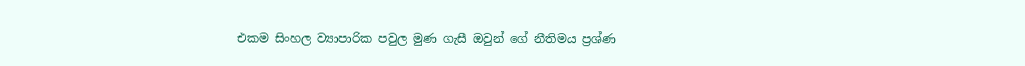එකම සිංහල ව්‍යාපාරික පවුල මුණ ගැසී ඔවුන් ගේ නීතිමය ප්‍රශ්ණ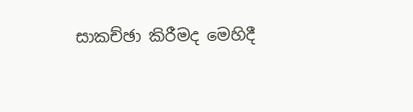සාකච්ඡා කිරීමද මෙහිදී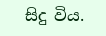සිදු විය.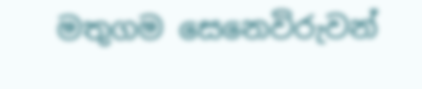මතුගම සෙනෙවිරුවන්